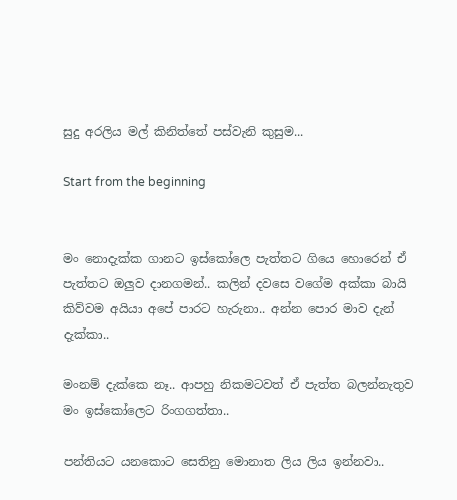සුදු අරලිය මල් කිනිත්තේ පස්වැනි කුසුම...

Start from the beginning


මං නොදැක්ක ගානට ඉස්කෝලෙ පැත්තට ගියෙ හොරෙන් ඒ පැත්තට ඔලුව දානගමන්.. කලින් දවසෙ වගේම අක්කා බායි කිව්වම අයියා අපේ පාරට හැරුනා.. අන්න පොර මාව දැන් දැක්කා..

මංනම් දැක්කෙ නෑ.. ආපහු නිකමටවත් ඒ පැත්ත බලන්නැතුව මං ඉස්කෝලෙට රිංගගත්තා..

පන්තියට යනකොට සෙතිනු මොනාත ලිය ලිය ඉන්නවා..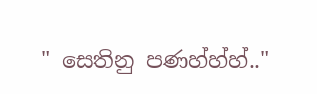" සෙතිනු පණහ්හ්හ්.."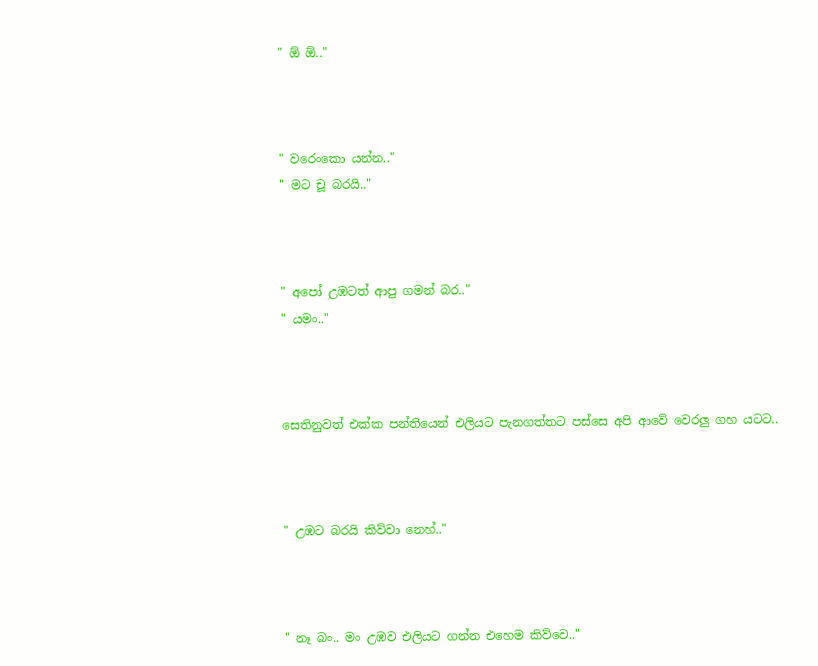" ඕ ඕ.."



" වරෙංකො යන්න.."
" මට චූ බරයි.."



" අපෝ උඹටත් ආපු ගමන් බර.."
" යමං.."



සෙතිනුවත් එක්ක පන්තියෙන් එලියට පැනගත්තට පස්සෙ අපි ආවේ වෙරලු ගහ යටට..



" උඹට බරයි කිව්වා නෙහ්.."



" නෑ බං.. මං උඹව එලියට ගන්න එහෙම කිව්වෙ.."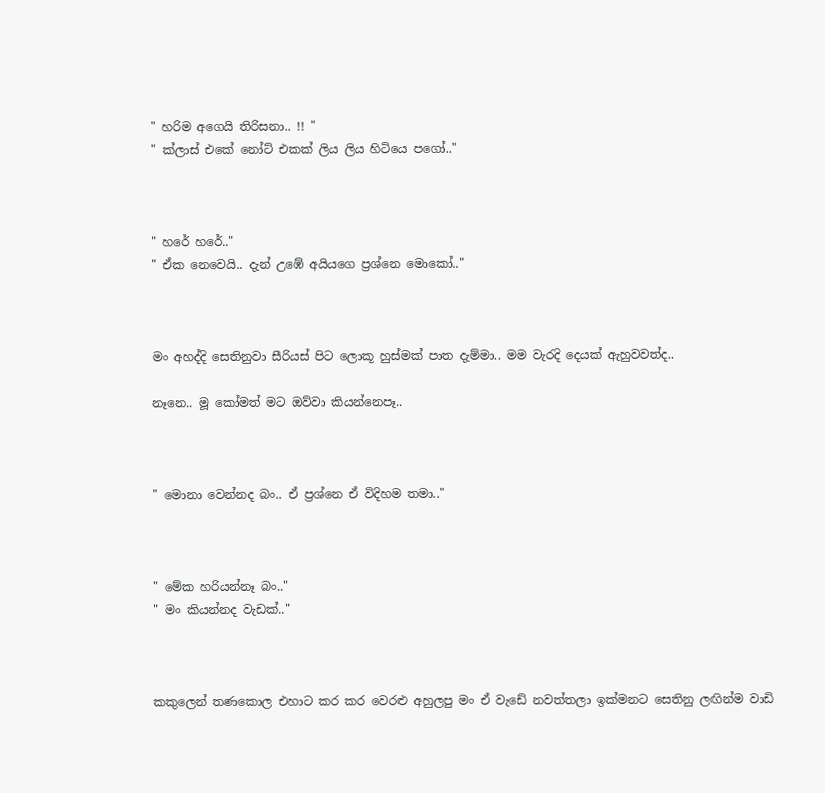" හරිම අගෙයි තිරිසනා.. !! "
" ක්ලාස් එකේ නෝට් එකක් ලිය ලිය හිටියෙ පගෝ.."



" හරේ හරේ.."
" ඒක නෙවෙයි.. දැන් උඹේ අයියගෙ ප්‍රශ්නෙ මොකෝ.."



මං අහද්දි සෙතිනුවා සීරියස් පිට ලොකූ හුස්මක් පාත දැම්මා.. මම වැරදි දෙයක් ඇහුවවත්ද..

නෑනෙ.. මූ කෝමත් මට ඔව්වා කියන්නෙපෑ..



" මොනා වෙන්නද බං.. ඒ ප්‍රශ්නෙ ඒ විදිහම තමා.."



" මේක හරියන්නෑ බං.."
" මං කියන්නද වැඩක්.."



කකුලෙන් තණකොල එහාට කර කර වෙරළු අහුලපු මං ඒ වැඩේ නවත්තලා ඉක්මනට සෙතිනු ලඟින්ම වාඩි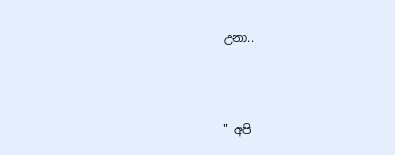උනා..



" අපි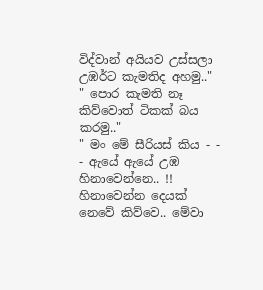විද්වාන් අයියව උස්සලා උඹර්ට කැමතිද අහමු.."
" පොර කැමති නෑ කිව්වොත් ටිකක් බය කරමු.."
" මං මේ සීරියස් කිය - - - ඇයේ ඇයේ උඹ හිනාවෙන්නෙ.. !! හිනාවෙන්න දෙයක් නෙවේ කිව්වෙ.. මේවා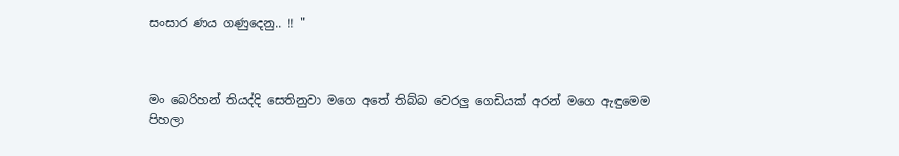සංසාර ණය ගණුදෙනු.. !! "



මං බෙරිහන් තියද්දි සෙතිනුවා මගෙ අතේ තිබ්බ වෙරලු ගෙඩියක් අරන් මගෙ ඇඳුමෙම පිහලා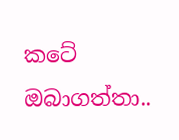කටේ ඔබාගත්තා..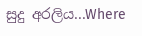සුදු අරලිය...Where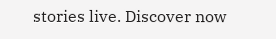stories live. Discover now